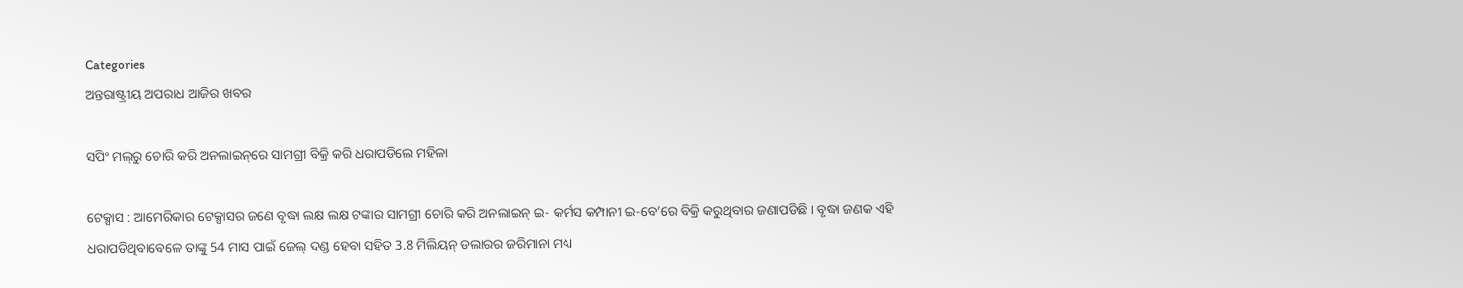Categories
ଅନ୍ତରାଷ୍ଟ୍ରୀୟ ଅପରାଧ ଆଜିର ଖବର

ସପିଂ ମଲ୍‌ରୁ ଚୋରି କରି ଅନଲାଇନ୍‌ରେ ସାମଗ୍ରୀ ବିକ୍ରି କରି ଧରାପଡିଲେ ମହିଳା

ଟେକ୍ସାସ : ଆମେରିକାର ଟେକ୍ସାସର ଜଣେ ବୃଦ୍ଧା ଲକ୍ଷ ଲକ୍ଷ ଟଙ୍କାର ସାମଗ୍ରୀ ଚୋରି କରି ଅନଲାଇନ୍‌ ଇ- କର୍ମସ କମ୍ପାନୀ ଇ-ବେ’ରେ ବିକ୍ରି କରୁଥିବାର ଜଣାପଡିଛି । ବୃଦ୍ଧା ଜଣକ ଏହି ଧରାପଡିଥିବାବେଳେ ତାଙ୍କୁ 54 ମାସ ପାଇଁ ଜେଲ୍‌ ଦଣ୍ଡ ହେବା ସହିତ 3.8 ମିଲିୟନ୍‌ ଡଲାରର ଜରିମାନା ମଧ୍ୟ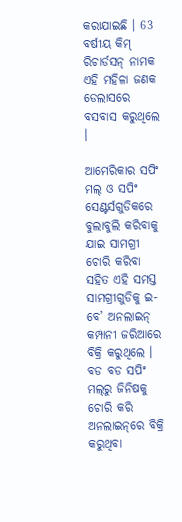କରାଯାଇଛି । 63 ବର୍ଷୀୟ କିମ୍‌ ରିଚାର୍ଡସନ୍‌ ନାମକ ଏହି ମହିଳା ଜଣକ ଡେଲାସରେ ବସବାସ କରୁଥିଲେ ।

ଆମେରିକାର ସପିଂ ମଲ୍‌ ଓ ସପିଂ ସେଣ୍ଟର୍ସଗୁଡିକରେ ବୁଲାବୁଲି କରିବାକୁ ଯାଇ ସାମଗ୍ରୀ ଚୋରି କରିବା ସହିତ ଏହି ସମସ୍ତ ସାମଗ୍ରୀଗୁଡିକୁ ଇ-ବେ’ ଅନଲାଇନ୍‌ କମ୍ପାନୀ ଜରିଆରେ ବିକ୍ରି କରୁଥିଲେ । ବଡ ବଡ ସପିଂ ମଲ୍‌ରୁ ଜିନିଷକୁ ଚୋରି କରି ଅନଲାଇନ୍‌ରେ ବିକ୍ରି କରୁଥିବା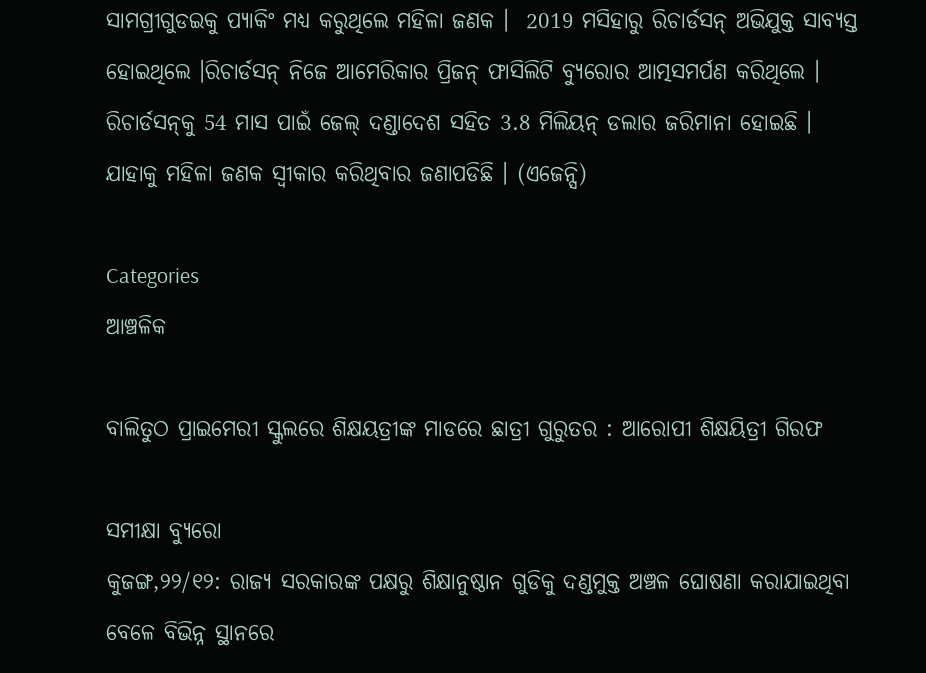ସାମଗ୍ରୀଗୁଡଇକୁ ପ୍ୟାକିଂ ମଧ୍ୟ କରୁଥିଲେ ମହିଳା ଜଣକ ।  2019 ମସିହାରୁ ରିଚାର୍ଡସନ୍‌ ଅଭିଯୁକ୍ତ ସାବ୍ୟସ୍ତ ହୋଇଥିଲେ ।ରିଚାର୍ଡସନ୍‌ ନିଜେ ଆମେରିକାର ପ୍ରିଜନ୍‌ ଫାସିଲିଟି ବ୍ୟୁରୋର ଆତ୍ମସମର୍ପଣ କରିଥିଲେ । ରିଚାର୍ଡସନ୍‌କୁ 54 ମାସ ପାଇଁ ଜେଲ୍‌ ଦଣ୍ଡାଦେଶ ସହିତ 3.8 ମିଲିୟନ୍‌ ଡଲାର ଜରିମାନା ହୋଇଛି । ଯାହାକୁ ମହିଳା ଜଣକ ସ୍ବୀକାର କରିଥିବାର ଜଣାପଡିଛି । (ଏଜେନ୍ସି)

Categories
ଆଞ୍ଚଳିକ

ବାଲିତୁଠ ପ୍ରାଇମେରୀ ସ୍କୁଲରେ ଶିକ୍ଷୟତ୍ରୀଙ୍କ ମାଡରେ ଛାତ୍ରୀ ଗୁରୁତର : ଆରୋପୀ ଶିକ୍ଷୟିତ୍ରୀ ଗିରଫ

ସମୀକ୍ଷା ବ୍ୟୁରୋ
କୁଜଙ୍ଗ,୨୨/୧୨: ରାଜ୍ୟ ସରକାରଙ୍କ ପକ୍ଷରୁ ଶିକ୍ଷାନୁଷ୍ଠାନ ଗୁଡିକୁ ଦଣ୍ଡମୁକ୍ତ ଅଞ୍ଚଳ ଘୋଷଣା କରାଯାଇଥିବା ବେଳେ ବିଭିନ୍ନ ସ୍ଥାନରେ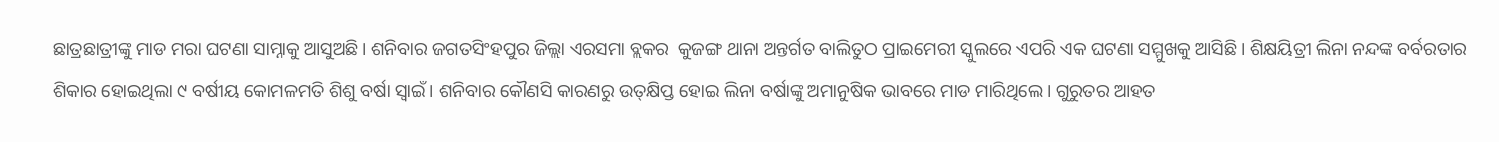ଛାତ୍ରଛାତ୍ରୀଙ୍କୁ ମାଡ ମରା ଘଟଣା ସାମ୍ନାକୁ ଆସୁଅଛି। ଶନିବାର ଜଗତସିଂହପୁର ଜିଲ୍ଲା ଏରସମା ବ୍ଲକର  କୁଜଙ୍ଗ ଥାନା ଅନ୍ତର୍ଗତ ବାଲିତୁଠ ପ୍ରାଇମେରୀ ସ୍କୁଲରେ ଏପରି ଏକ ଘଟଣା ସମ୍ମୁଖକୁ ଆସିଛି। ଶିକ୍ଷୟିତ୍ରୀ ଲିନା ନନ୍ଦଙ୍କ ବର୍ବରତାର ଶିକାର ହୋଇଥିଲା ୯ ବର୍ଷୀୟ କୋମଳମତି ଶିଶୁ ବର୍ଷା ସ୍ବାଇଁ। ଶନିବାର କୌଣସି କାରଣରୁ ଉତ୍‌କ୍ଷିପ୍ତ ହୋଇ ଲିନା ବର୍ଷାଙ୍କୁ ଅମାନୁଷିକ ଭାବରେ ମାଡ ମାରିଥିଲେ। ଗୁରୁତର ଆହତ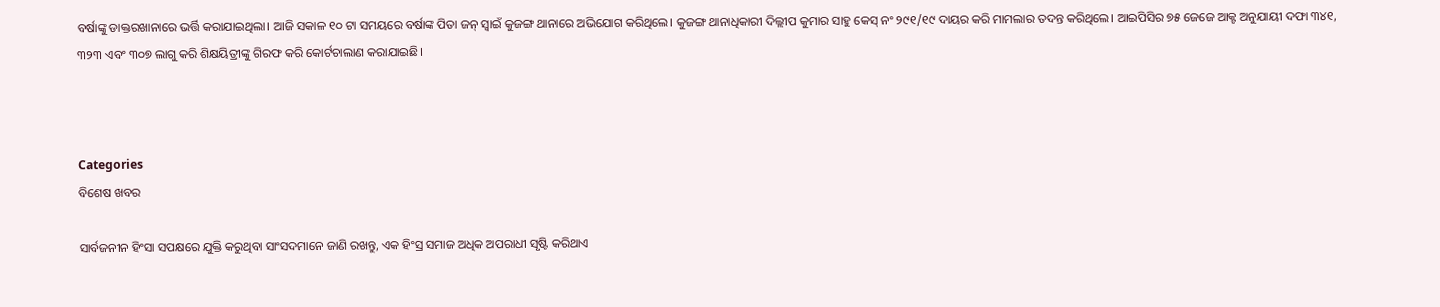ବର୍ଷାଙ୍କୁ ଡାକ୍ତରଖାନାରେ ଭର୍ତ୍ତି କରାଯାଇଥିଲା। ଆଜି ସକାଳ ୧୦ ଟା ସମୟରେ ବର୍ଷାଙ୍କ ପିତା ଜନ୍‌ ସ୍ବାଇଁ କୁଜଙ୍ଗ ଥାନାରେ ଅଭିଯୋଗ କରିଥିଲେ। କୁଜଙ୍ଗ ଥାନାଧିକାରୀ ଦିଲ୍ଲୀପ କୁମାର ସାହୁ କେସ୍‌ ନଂ ୨୯୧/୧୯ ଦାୟର କରି ମାମଲାର ତଦନ୍ତ କରିଥିଲେ। ଆଇପିସିର ୭୫ ଜେଜେ ଆକ୍ଟ ଅନୁଯାୟୀ ଦଫା ୩୪୧, ୩୨୩ ଏବଂ ୩୦୭ ଲାଗୁ କରି ଶିକ୍ଷୟିତ୍ରୀଙ୍କୁ ଗିରଫ କରି କୋର୍ଟଚାଲାଣ କରାଯାଇଛି।



Categories
ବିଶେଷ ଖବର

ସାର୍ବଜନୀନ ହିଂସା ସପକ୍ଷରେ ଯୁକ୍ତି କରୁଥିବା ସାଂସଦମାନେ ଜାଣି ରଖନ୍ତୁ, ଏକ ହିଂସ୍ର ସମାଜ ଅଧିକ ଅପରାଧୀ ସୃଷ୍ଟି କରିଥାଏ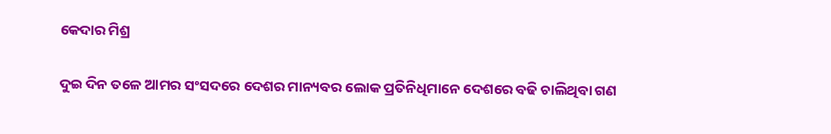କେଦାର ମିଶ୍ର

ଦୁଇ ଦିନ ତଳେ ଆମର ସଂସଦରେ ଦେଶର ମାନ୍ୟବର ଲୋକ ପ୍ରତିନିଧିମାନେ ଦେଶରେ ବଢି ଚାଲିଥିବା ଗଣ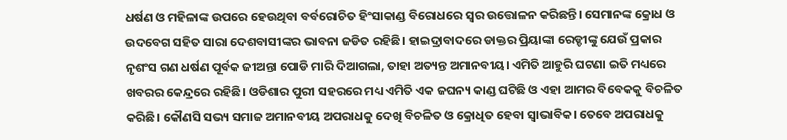ଧର୍ଷଣ ଓ ମହିଳାଙ୍କ ଉପରେ ହେଉଥିବା ବର୍ବରୋଚିତ ହିଂସାକାଣ୍ଡ ବିରୋଧରେ ସ୍ଵର ଉତ୍ତୋଳନ କରିଛନ୍ତି। ସେମାନଙ୍କ କ୍ରୋଧ ଓ ଉଦବେଗ ସହିତ ସାରା ଦେଶବାସୀଙ୍କର ଭାବନା ଜଡିତ ରହିଛି। ହାଇଦ୍ରାବାଦରେ ଡାକ୍ତର ପ୍ରିୟାଙ୍କା ରେଡ୍ଡୀଙ୍କୁ ଯେଉଁ ପ୍ରକାର ନୃଶଂସ ଗଣ ଧର୍ଷଣ ପୂର୍ବକ ଜୀଅନ୍ତା ପୋଡି ମାରି ଦିଆଗଲା, ତାହା ଅତ୍ୟନ୍ତ ଅମାନବୀୟ। ଏମିତି ଆହୁରି ଘଟଣା ଇତି ମଧ୍ୟରେ ଖବରର କେନ୍ଦ୍ରରେ ରହିଛି। ଓଡିଶାର ପୁରୀ ସହରରେ ମଧ୍ୟ ଏମିତି ଏକ ଜଘନ୍ୟ କାଣ୍ଡ ଘଟିଛି ଓ ଏହା ଆମର ବିବେକକୁ ବିଚଳିତ କରିଛି। କୌଣସି ସଭ୍ୟ ସମାଜ ଅମାନବୀୟ ଅପରାଧକୁ ଦେଖି ବିଚଳିତ ଓ କ୍ରୋଧିତ ହେବା ସ୍ଵାଭାବିକ। ତେବେ ଅପରାଧକୁ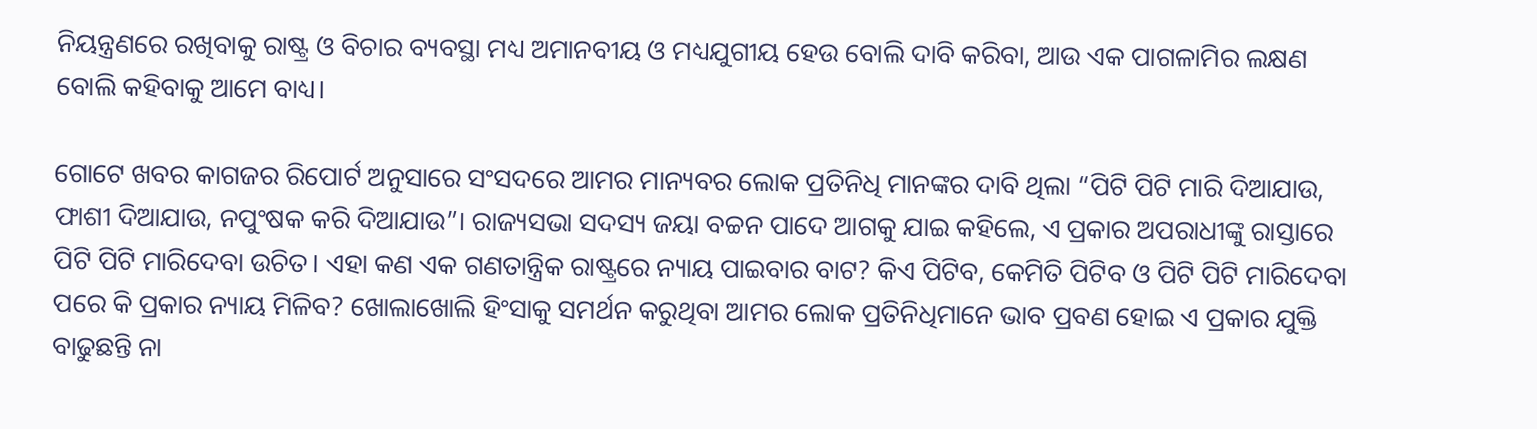ନିୟନ୍ତ୍ରଣରେ ରଖିବାକୁ ରାଷ୍ଟ୍ର ଓ ବିଚାର ବ୍ୟବସ୍ଥା ମଧ୍ୟ ଅମାନବୀୟ ଓ ମଧ୍ୟଯୁଗୀୟ ହେଉ ବୋଲି ଦାବି କରିବା, ଆଉ ଏକ ପାଗଳାମିର ଲକ୍ଷଣ ବୋଲି କହିବାକୁ ଆମେ ବାଧ୍ୟ।

ଗୋଟେ ଖବର କାଗଜର ରିପୋର୍ଟ ଅନୁସାରେ ସଂସଦରେ ଆମର ମାନ୍ୟବର ଲୋକ ପ୍ରତିନିଧି ମାନଙ୍କର ଦାବି ଥିଲା “ପିଟି ପିଟି ମାରି ଦିଆଯାଉ, ଫାଶୀ ଦିଆଯାଉ, ନପୁଂଷକ କରି ଦିଆଯାଉ”। ରାଜ୍ୟସଭା ସଦସ୍ୟ ଜୟା ବଚ୍ଚନ ପାଦେ ଆଗକୁ ଯାଇ କହିଲେ, ଏ ପ୍ରକାର ଅପରାଧୀଙ୍କୁ ରାସ୍ତାରେ ପିଟି ପିଟି ମାରିଦେବା ଉଚିତ। ଏହା କଣ ଏକ ଗଣତାନ୍ତ୍ରିକ ରାଷ୍ଟ୍ରରେ ନ୍ୟାୟ ପାଇବାର ବାଟ? କିଏ ପିଟିବ, କେମିତି ପିଟିବ ଓ ପିଟି ପିଟି ମାରିଦେବା ପରେ କି ପ୍ରକାର ନ୍ୟାୟ ମିଳିବ? ଖୋଲାଖୋଲି ହିଂସାକୁ ସମର୍ଥନ କରୁଥିବା ଆମର ଲୋକ ପ୍ରତିନିଧିମାନେ ଭାବ ପ୍ରବଣ ହୋଇ ଏ ପ୍ରକାର ଯୁକ୍ତି ବାଢୁଛନ୍ତି ନା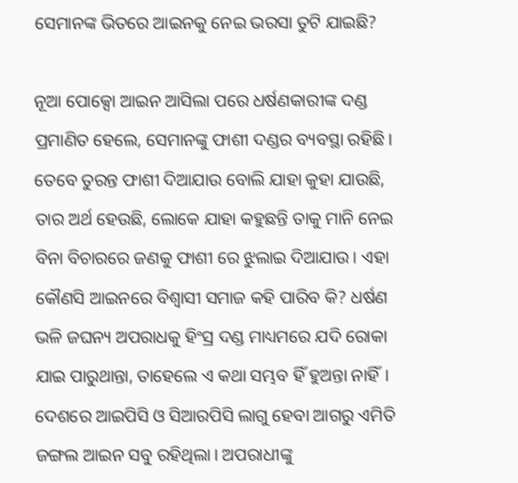ସେମାନଙ୍କ ଭିତରେ ଆଇନକୁ ନେଇ ଭରସା ତୁଟି ଯାଇଛି?

ନୂଆ ପୋକ୍ସୋ ଆଇନ ଆସିଲା ପରେ ଧର୍ଷଣକାରୀଙ୍କ ଦଣ୍ଡ ପ୍ରମାଣିତ ହେଲେ, ସେମାନଙ୍କୁ ଫାଶୀ ଦଣ୍ଡର ବ୍ୟବସ୍ଥା ରହିଛି। ତେବେ ତୁରନ୍ତ ଫାଶୀ ଦିଆଯାଉ ବୋଲି ଯାହା କୁହା ଯାଉଛି, ତାର ଅର୍ଥ ହେଉଛି, ଲୋକେ ଯାହା କହୁଛନ୍ତି ତାକୁ ମାନି ନେଇ ବିନା ବିଚାରରେ ଜଣକୁ ଫାଶୀ ରେ ଝୁଲାଇ ଦିଆଯାଉ। ଏହା କୌଣସି ଆଇନରେ ବିଶ୍ଵାସୀ ସମାଜ କହି ପାରିବ କି? ଧର୍ଷଣ ଭଳି ଜଘନ୍ୟ ଅପରାଧକୁ ହିଂସ୍ର ଦଣ୍ଡ ମାଧ୍ୟମରେ ଯଦି ରୋକା ଯାଇ ପାରୁଥାନ୍ତା, ତାହେଲେ ଏ କଥା ସମ୍ଭବ ହିଁ ହୁଅନ୍ତା ନାହିଁ। ଦେଶରେ ଆଇପିସି ଓ ସିଆରପିସି ଲାଗୁ ହେବା ଆଗରୁ ଏମିତି ଜଙ୍ଗଲ ଆଇନ ସବୁ ରହିଥିଲା। ଅପରାଧୀଙ୍କୁ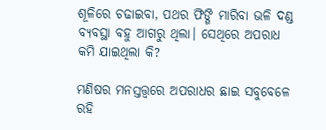ଶୂଳିରେ ଚଢାଇବା, ପଥର ଫିଙ୍ଗି ମାରିବା ଭଳି ଦଣ୍ଡ ବ୍ୟବସ୍ଥା ବହୁ ଆଗରୁ ଥିଲା। ସେଥିରେ ଅପରାଧ କମି ଯାଇଥିଲା କି?

ମଣିଷର ମନସ୍ତତ୍ତ୍ଵରେ ଅପରାଧର ଛାଇ ସବୁବେଳେ ରହି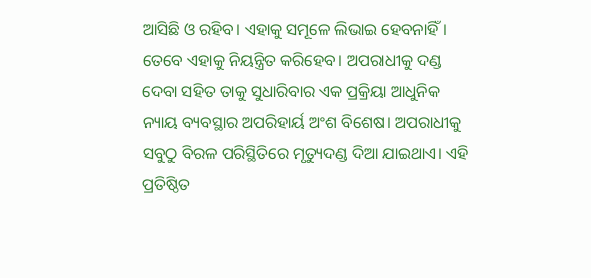ଆସିଛି ଓ ରହିବ। ଏହାକୁ ସମୂଳେ ଲିଭାଇ ହେବନାହିଁ। ତେବେ ଏହାକୁ ନିୟନ୍ତ୍ରିତ କରିହେବ। ଅପରାଧୀକୁ ଦଣ୍ଡ ଦେବା ସହିତ ତାକୁ ସୁଧାରିବାର ଏକ ପ୍ରକ୍ରିୟା ଆଧୁନିକ ନ୍ୟାୟ ବ୍ୟବସ୍ଥାର ଅପରିହାର୍ୟ ଅଂଶ ବିଶେଷ। ଅପରାଧୀକୁ ସବୁଠୁ ବିରଳ ପରିସ୍ଥିତିରେ ମୃତ୍ୟୁଦଣ୍ଡ ଦିଆ ଯାଇଥାଏ। ଏହି ପ୍ରତିଷ୍ଠିତ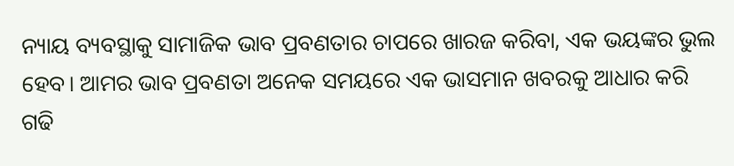ନ୍ୟାୟ ବ୍ୟବସ୍ଥାକୁ ସାମାଜିକ ଭାବ ପ୍ରବଣତାର ଚାପରେ ଖାରଜ କରିବା, ଏକ ଭୟଙ୍କର ଭୁଲ ହେବ। ଆମର ଭାବ ପ୍ରବଣତା ଅନେକ ସମୟରେ ଏକ ଭାସମାନ ଖବରକୁ ଆଧାର କରି ଗଢି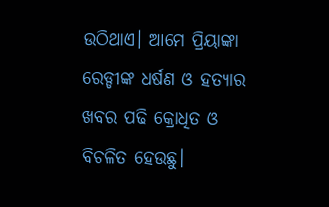ଉଠିଥାଏ। ଆମେ ପ୍ରିୟାଙ୍କା ରେଡ୍ଡୀଙ୍କ ଧର୍ଷଣ ଓ ହତ୍ୟାର ଖବର ପଢି କ୍ରୋଧିତ ଓ ବିଚଳିତ ହେଉଛୁ।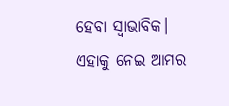ହେବା ସ୍ଵାଭାବିକ। ଏହାକୁ ନେଇ ଆମର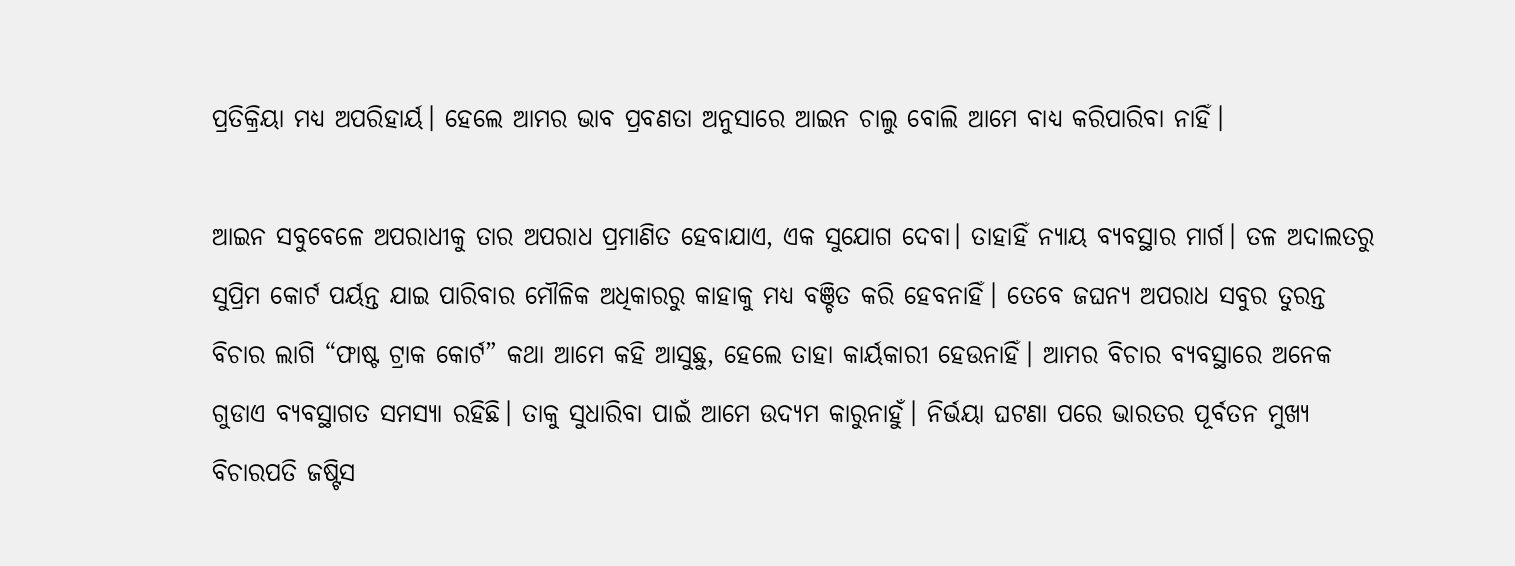ପ୍ରତିକ୍ରିୟା ମଧ୍ୟ ଅପରିହାର୍ୟ। ହେଲେ ଆମର ଭାବ ପ୍ରବଣତା ଅନୁସାରେ ଆଇନ ଚାଲୁ ବୋଲି ଆମେ ବାଧ୍ୟ କରିପାରିବା ନାହିଁ।

ଆଇନ ସବୁବେଳେ ଅପରାଧୀକୁ ତାର ଅପରାଧ ପ୍ରମାଣିତ ହେବାଯାଏ, ଏକ ସୁଯୋଗ ଦେବା। ତାହାହିଁ ନ୍ୟାୟ ବ୍ୟବସ୍ଥାର ମାର୍ଗ। ତଳ ଅଦାଲତରୁ ସୁପ୍ରିମ କୋର୍ଟ ପର୍ୟନ୍ତ ଯାଇ ପାରିବାର ମୌଳିକ ଅଧିକାରରୁ କାହାକୁ ମଧ୍ୟ ବଞ୍ଚିତ କରି ହେବନାହିଁ। ତେବେ ଜଘନ୍ୟ ଅପରାଧ ସବୁର ତୁରନ୍ତ ବିଚାର ଲାଗି “ଫାଷ୍ଟ ଟ୍ରାକ କୋର୍ଟ” କଥା ଆମେ କହି ଆସୁଛୁ, ହେଲେ ତାହା କାର୍ୟକାରୀ ହେଉନାହିଁ। ଆମର ବିଚାର ବ୍ୟବସ୍ଥାରେ ଅନେକ ଗୁଡାଏ ବ୍ୟବସ୍ଥାଗତ ସମସ୍ୟା ରହିଛି। ତାକୁ ସୁଧାରିବା ପାଇଁ ଆମେ ଉଦ୍ୟମ କାରୁନାହୁଁ। ନିର୍ଭୟା ଘଟଣା ପରେ ଭାରତର ପୂର୍ବତନ ମୁଖ୍ୟ ବିଚାରପତି ଜଷ୍ଟିସ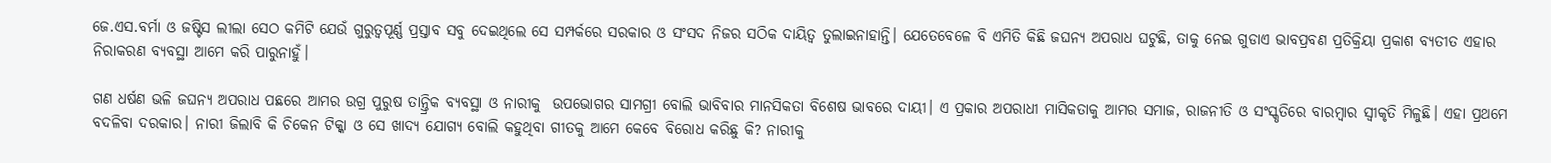ଜେ.ଏସ.ବର୍ମା ଓ ଜଷ୍ଟିସ ଲୀଲା ସେଠ କମିଟି ଯେଉଁ ଗୁରୁତ୍ବପୂର୍ଣ୍ଣ ପ୍ରସ୍ତାବ ସବୁ ଦେଇଥିଲେ ସେ ସମ୍ପର୍କରେ ସରକାର ଓ ସଂସଦ ନିଜର ସଠିକ ଦାୟିତ୍ଵ ତୁଲାଇନାହାନ୍ତି। ଯେତେବେଳେ ବି ଏମିତି କିଛି ଜଘନ୍ୟ ଅପରାଧ ଘଟୁଛି, ତାକୁ ନେଇ ଗୁଡାଏ ଭାବପ୍ରବଣ ପ୍ରତିକ୍ରିୟା ପ୍ରକାଶ ବ୍ୟତୀତ ଏହାର ନିରାକରଣ ବ୍ୟବସ୍ଥା ଆମେ କରି ପାରୁନାହୁଁ।

ଗଣ ଧର୍ଷଣ ଭଳି ଜଘନ୍ୟ ଅପରାଧ ପଛରେ ଆମର ଉଗ୍ର ପୁରୁଷ ତାନ୍ତ୍ରିକ ବ୍ୟବସ୍ଥା ଓ ନାରୀକୁ  ଉପଭୋଗର ସାମଗ୍ରୀ ବୋଲି ଭାବିବାର ମାନସିକତା ବିଶେଷ ଭାବରେ ଦାୟୀ। ଏ ପ୍ରକାର ଅପରାଧୀ ମାସିକତାକୁ ଆମର ସମାଜ, ରାଜନୀତି ଓ ସଂସ୍କୃତିରେ ବାରମ୍ବାର ସ୍ଵୀକୃତି ମିଳୁଛି। ଏହା ପ୍ରଥମେ ବଦଳିବା ଦରକାର। ନାରୀ ଜିଲାବି କି ଚିକେନ ଟିକ୍କା ଓ ସେ ଖାଦ୍ୟ ଯୋଗ୍ୟ ବୋଲି କହୁଥିବା ଗୀତକୁ ଆମେ କେବେ ବିରୋଧ କରିଛୁ କି? ନାରୀକୁ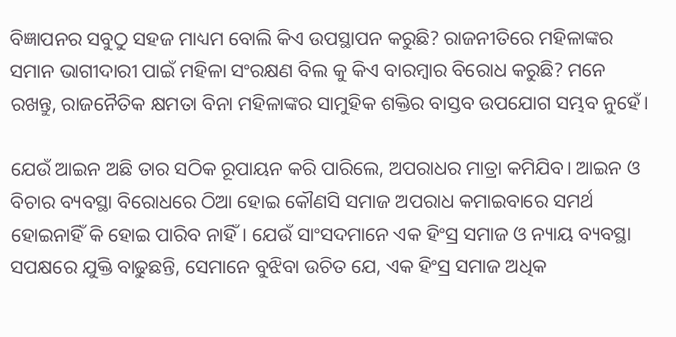ବିଜ୍ଞାପନର ସବୁଠୁ ସହଜ ମାଧ୍ୟମ ବୋଲି କିଏ ଉପସ୍ଥାପନ କରୁଛି? ରାଜନୀତିରେ ମହିଳାଙ୍କର ସମାନ ଭାଗୀଦାରୀ ପାଇଁ ମହିଳା ସଂରକ୍ଷଣ ବିଲ କୁ କିଏ ବାରମ୍ବାର ବିରୋଧ କରୁଛି? ମନେ ରଖନ୍ତୁ, ରାଜନୈତିକ କ୍ଷମତା ବିନା ମହିଳାଙ୍କର ସାମୁହିକ ଶକ୍ତିର ବାସ୍ତବ ଉପଯୋଗ ସମ୍ଭବ ନୁହେଁ।

ଯେଉଁ ଆଇନ ଅଛି ତାର ସଠିକ ରୂପାୟନ କରି ପାରିଲେ, ଅପରାଧର ମାତ୍ରା କମିଯିବ। ଆଇନ ଓ ବିଚାର ବ୍ୟବସ୍ଥା ବିରୋଧରେ ଠିଆ ହୋଇ କୌଣସି ସମାଜ ଅପରାଧ କମାଇବାରେ ସମର୍ଥ ହୋଇନାହିଁ କି ହୋଇ ପାରିବ ନାହିଁ। ଯେଉଁ ସାଂସଦମାନେ ଏକ ହିଂସ୍ର ସମାଜ ଓ ନ୍ୟାୟ ବ୍ୟବସ୍ଥା ସପକ୍ଷରେ ଯୁକ୍ତି ବାଢୁଛନ୍ତି, ସେମାନେ ବୁଝିବା ଉଚିତ ଯେ, ଏକ ହିଂସ୍ର ସମାଜ ଅଧିକ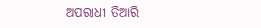ଅପରାଧୀ ତିଆରି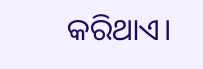କରିଥାଏ।